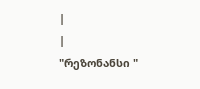|
|
"რეზონანსი "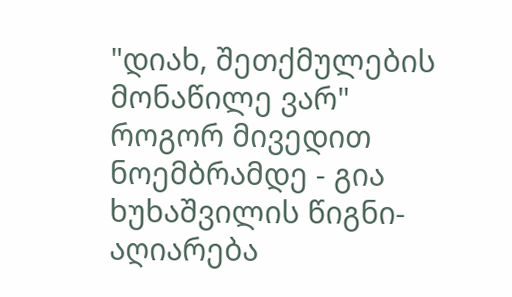"დიახ, შეთქმულების მონაწილე ვარ" როგორ მივედით ნოემბრამდე - გია ხუხაშვილის წიგნი-აღიარება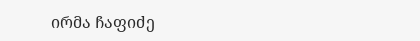ირმა ჩაფიძე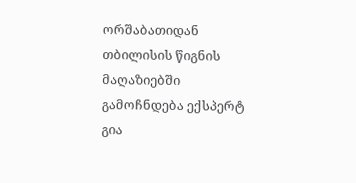ორშაბათიდან თბილისის წიგნის მაღაზიებში გამოჩნდება ექსპერტ გია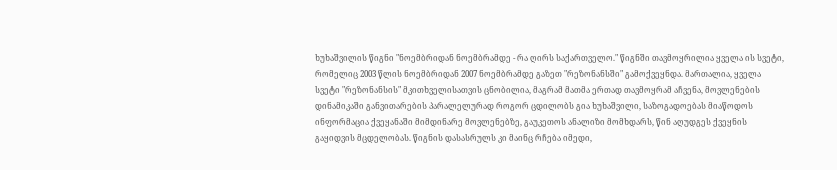ხუხაშვილის წიგნი "ნოემბრიდან ნოემბრამდე - რა ღირს საქართველო." წიგნში თავმოყრილია ყველა ის სვეტი, რომელიც 2003 წლის ნოემბრიდან 2007 ნოემბრამდე გაზეთ "რეზონანსში" გამოქვეყნდა. მართალია, ყველა სვეტი "რეზონანსის" მკითხველისათვის ცნობილია, მაგრამ მათმა ერთად თავმოყრამ აჩვენა, მოვლენების დინამიკაში განვითარების პარალელურად როგორ ცდილობს გია ხუხაშვილი, საზოგადოებას მიაწოდოს ინფორმაცია ქვეყანაში მიმდინარე მოვლენებზე, გაუკეთოს ანალიზი მომხდარს, წინ აღუდგეს ქვეყნის გაყიდვის მცდელობას. წიგნის დასასრულს კი მაინც რჩება იმედი,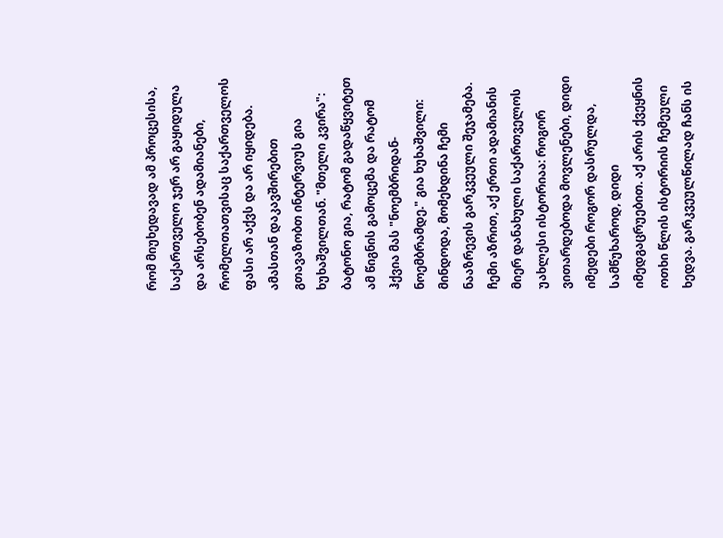რომ მიუხედავად ამ პროცესისა, საქართველო ჯერ არ გაყიდულა და არსებობენ ადამიანები, რომელთათვისაც საქართველოს ფასი არ აქვს და არ იყიდება. ამასთან დაკავშირებით გთავაზობთ ინტერვიუს გია ხუხაშვილთან. "მთელი კვირა": ბატონო გია, რატომ გადაწყვიტეთ ამ წიგნის გამოცემა და რატომ ჰქვია მას "ნოემბრიდან-ნოემბრამდე." გია ხუხაშვილი: მინდოდა, მომეხდინა ჩემი ნააზრევის გარკვეული შეჯამება. ჩემი აზრით, აქ ერთი ადამიანის მიერ დანახული საქართველოს უახლესი ისტორიაა: როგორ ვითარდებოდა მოვლენები, დიდი იმედები როგორ დასრულდა, სამწუხაროდ, დიდი იმედგაცრუებით. აქ არის ქვეყნის ოთხი წლის ისტორიის ჩემეული ხედვა. გარკვეულწილად ჩანს ის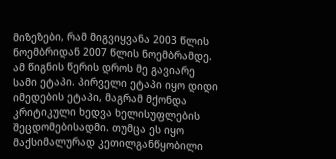მიზეზები, რამ მიგვიყვანა 2003 წლის ნოემბრიდან 2007 წლის ნოემბრამდე. ამ წიგნის წერის დროს მე გავიარე სამი ეტაპი. პირველი ეტაპი იყო დიდი იმედების ეტაპი, მაგრამ მქონდა კრიტიკული ხედვა ხელისუფლების შეცდომებისადმი. თუმცა ეს იყო მაქსიმალურად კეთილგანწყობილი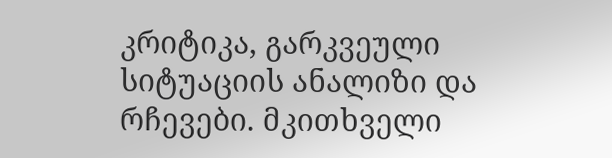კრიტიკა, გარკვეული სიტუაციის ანალიზი და რჩევები. მკითხველი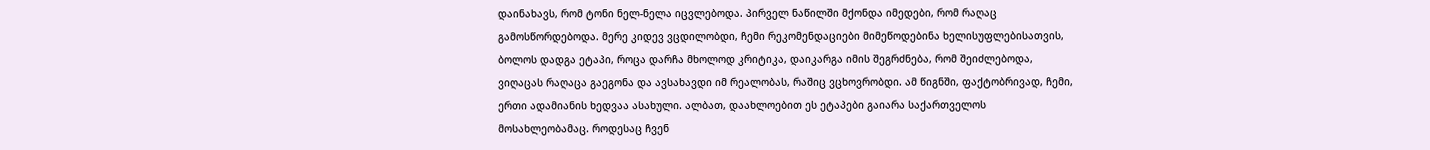დაინახავს, რომ ტონი ნელ-ნელა იცვლებოდა. პირველ ნაწილში მქონდა იმედები, რომ რაღაც გამოსწორდებოდა. მერე კიდევ ვცდილობდი, ჩემი რეკომენდაციები მიმეწოდებინა ხელისუფლებისათვის, ბოლოს დადგა ეტაპი, როცა დარჩა მხოლოდ კრიტიკა, დაიკარგა იმის შეგრძნება, რომ შეიძლებოდა, ვიღაცას რაღაცა გაეგონა და ავსახავდი იმ რეალობას, რაშიც ვცხოვრობდი. ამ წიგნში, ფაქტობრივად, ჩემი, ერთი ადამიანის ხედვაა ასახული. ალბათ, დაახლოებით ეს ეტაპები გაიარა საქართველოს მოსახლეობამაც. როდესაც ჩვენ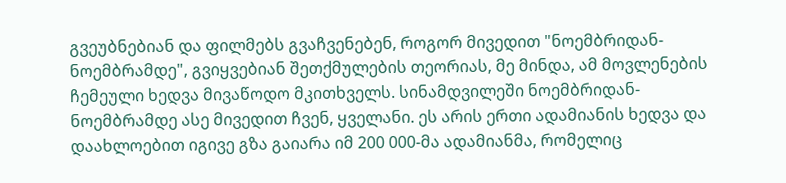გვეუბნებიან და ფილმებს გვაჩვენებენ, როგორ მივედით "ნოემბრიდან-ნოემბრამდე", გვიყვებიან შეთქმულების თეორიას, მე მინდა, ამ მოვლენების ჩემეული ხედვა მივაწოდო მკითხველს. სინამდვილეში ნოემბრიდან-ნოემბრამდე ასე მივედით ჩვენ, ყველანი. ეს არის ერთი ადამიანის ხედვა და დაახლოებით იგივე გზა გაიარა იმ 200 000-მა ადამიანმა, რომელიც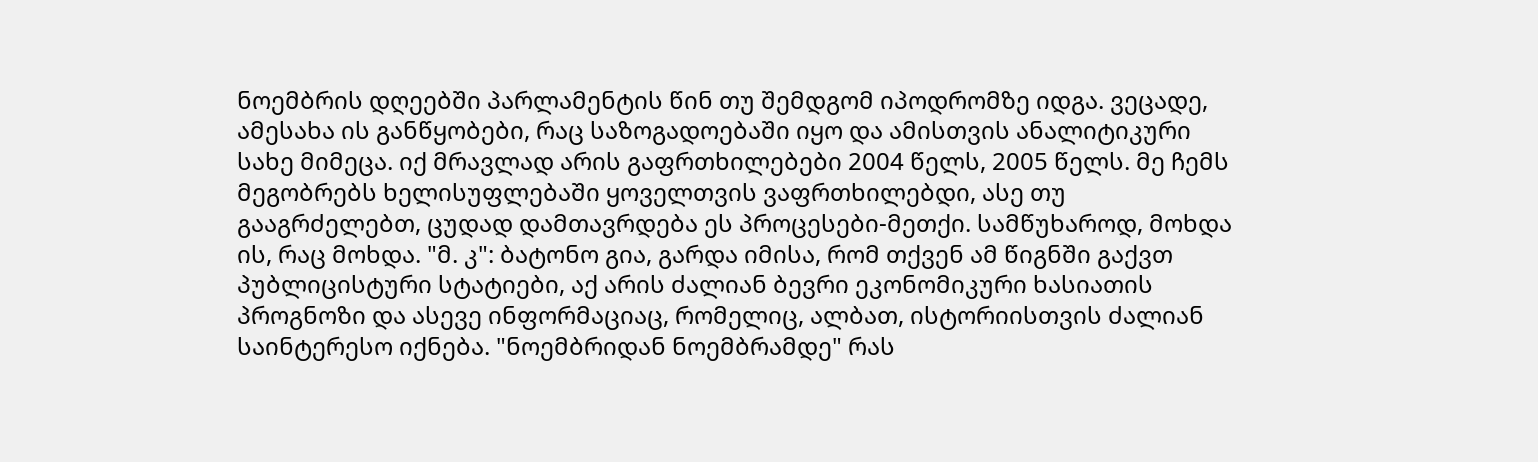ნოემბრის დღეებში პარლამენტის წინ თუ შემდგომ იპოდრომზე იდგა. ვეცადე, ამესახა ის განწყობები, რაც საზოგადოებაში იყო და ამისთვის ანალიტიკური სახე მიმეცა. იქ მრავლად არის გაფრთხილებები 2004 წელს, 2005 წელს. მე ჩემს მეგობრებს ხელისუფლებაში ყოველთვის ვაფრთხილებდი, ასე თუ გააგრძელებთ, ცუდად დამთავრდება ეს პროცესები-მეთქი. სამწუხაროდ, მოხდა ის, რაც მოხდა. "მ. კ": ბატონო გია, გარდა იმისა, რომ თქვენ ამ წიგნში გაქვთ პუბლიცისტური სტატიები, აქ არის ძალიან ბევრი ეკონომიკური ხასიათის პროგნოზი და ასევე ინფორმაციაც, რომელიც, ალბათ, ისტორიისთვის ძალიან საინტერესო იქნება. "ნოემბრიდან ნოემბრამდე" რას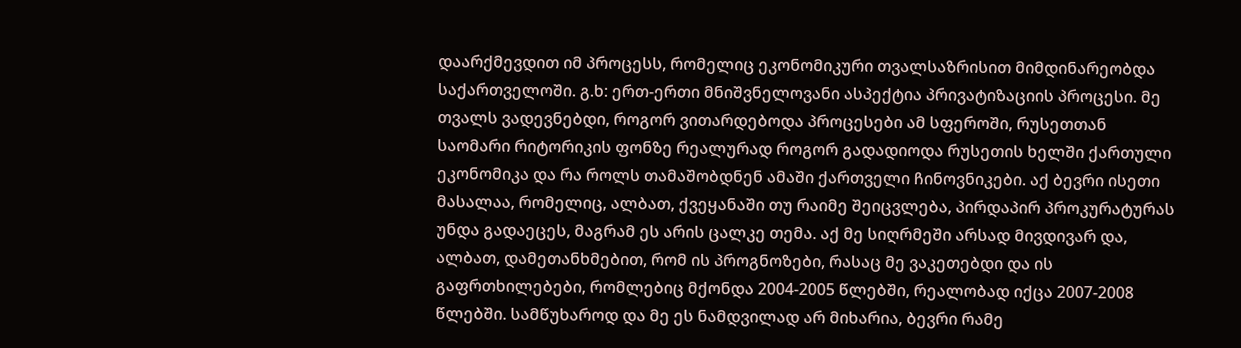დაარქმევდით იმ პროცესს, რომელიც ეკონომიკური თვალსაზრისით მიმდინარეობდა საქართველოში. გ.ხ: ერთ-ერთი მნიშვნელოვანი ასპექტია პრივატიზაციის პროცესი. მე თვალს ვადევნებდი, როგორ ვითარდებოდა პროცესები ამ სფეროში, რუსეთთან საომარი რიტორიკის ფონზე რეალურად როგორ გადადიოდა რუსეთის ხელში ქართული ეკონომიკა და რა როლს თამაშობდნენ ამაში ქართველი ჩინოვნიკები. აქ ბევრი ისეთი მასალაა, რომელიც, ალბათ, ქვეყანაში თუ რაიმე შეიცვლება, პირდაპირ პროკურატურას უნდა გადაეცეს, მაგრამ ეს არის ცალკე თემა. აქ მე სიღრმეში არსად მივდივარ და, ალბათ, დამეთანხმებით, რომ ის პროგნოზები, რასაც მე ვაკეთებდი და ის გაფრთხილებები, რომლებიც მქონდა 2004-2005 წლებში, რეალობად იქცა 2007-2008 წლებში. სამწუხაროდ და მე ეს ნამდვილად არ მიხარია, ბევრი რამე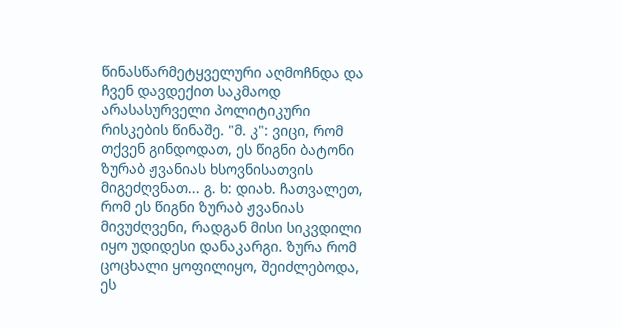წინასწარმეტყველური აღმოჩნდა და ჩვენ დავდექით საკმაოდ არასასურველი პოლიტიკური რისკების წინაშე. "მ. კ": ვიცი, რომ თქვენ გინდოდათ, ეს წიგნი ბატონი ზურაბ ჟვანიას ხსოვნისათვის მიგეძღვნათ... გ. ხ: დიახ. ჩათვალეთ, რომ ეს წიგნი ზურაბ ჟვანიას მივუძღვენი, რადგან მისი სიკვდილი იყო უდიდესი დანაკარგი. ზურა რომ ცოცხალი ყოფილიყო, შეიძლებოდა, ეს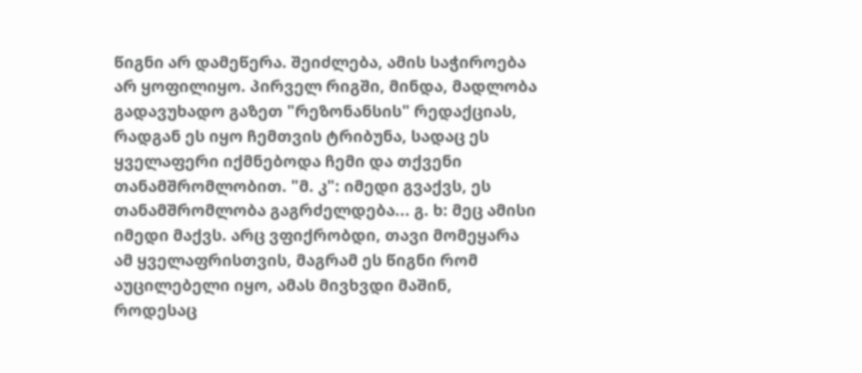წიგნი არ დამეწერა. შეიძლება, ამის საჭიროება არ ყოფილიყო. პირველ რიგში, მინდა, მადლობა გადავუხადო გაზეთ "რეზონანსის" რედაქციას, რადგან ეს იყო ჩემთვის ტრიბუნა, სადაც ეს ყველაფერი იქმნებოდა ჩემი და თქვენი თანამშრომლობით. "მ. კ": იმედი გვაქვს, ეს თანამშრომლობა გაგრძელდება... გ. ხ: მეც ამისი იმედი მაქვს. არც ვფიქრობდი, თავი მომეყარა ამ ყველაფრისთვის, მაგრამ ეს წიგნი რომ აუცილებელი იყო, ამას მივხვდი მაშინ, როდესაც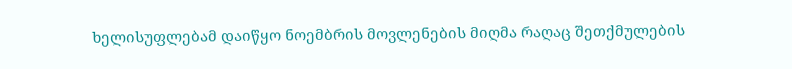ხელისუფლებამ დაიწყო ნოემბრის მოვლენების მიღმა რაღაც შეთქმულების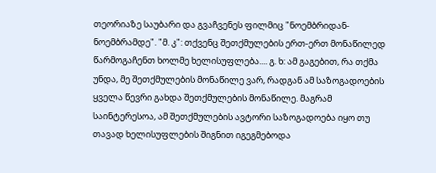თეორიაზე საუბარი და გვაჩვენეს ფილმიც "ნოემბრიდან-ნოემბრამდე". "მ. კ": თქვენც შეთქმულების ერთ-ერთ მონაწილედ წარმოგაჩენთ ხოლმე ხელისუფლება.... გ. ხ: ამ გაგებით, რა თქმა უნდა, მე შეთქმულების მონაწილე ვარ, რადგან ამ საზოგადოების ყველა წევრი გახდა შეთქმულების მონაწილე. მაგრამ საინტერესოა, ამ შეთქმულების ავტორი საზოგადოება იყო თუ თავად ხელისუფლების შიგნით იგეგმებოდა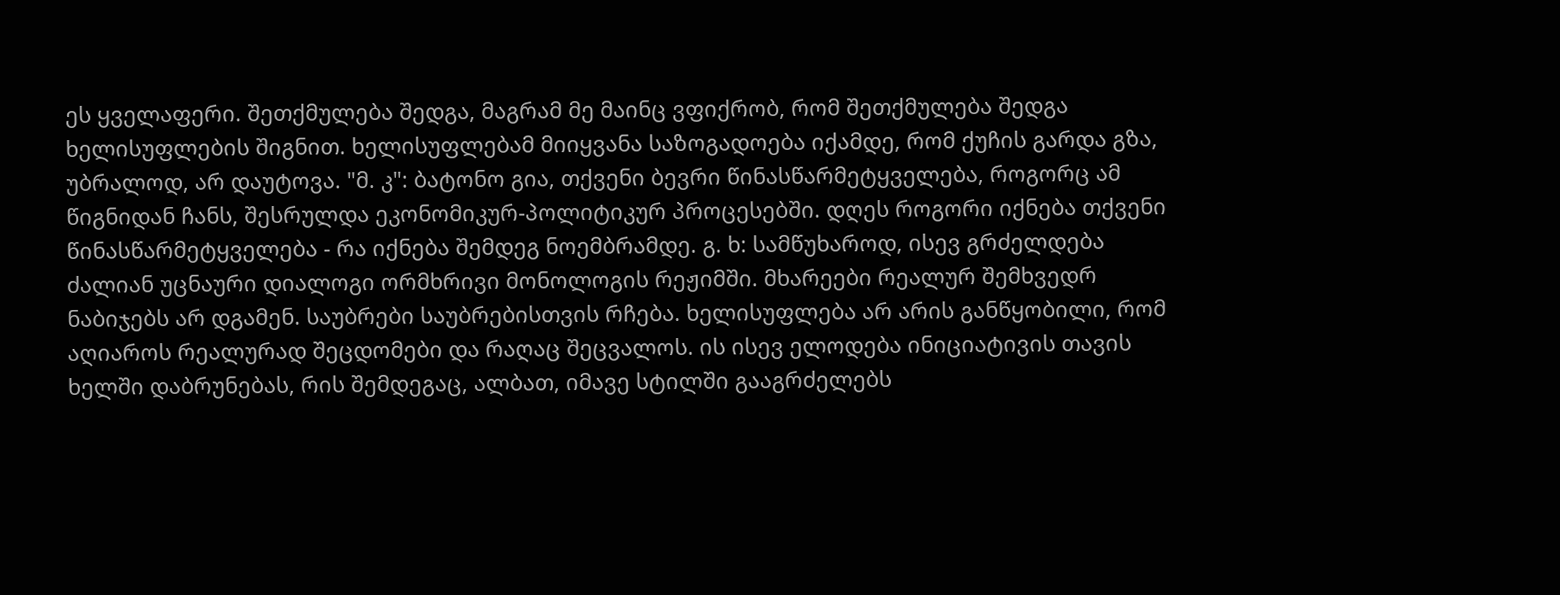ეს ყველაფერი. შეთქმულება შედგა, მაგრამ მე მაინც ვფიქრობ, რომ შეთქმულება შედგა ხელისუფლების შიგნით. ხელისუფლებამ მიიყვანა საზოგადოება იქამდე, რომ ქუჩის გარდა გზა, უბრალოდ, არ დაუტოვა. "მ. კ": ბატონო გია, თქვენი ბევრი წინასწარმეტყველება, როგორც ამ წიგნიდან ჩანს, შესრულდა ეკონომიკურ-პოლიტიკურ პროცესებში. დღეს როგორი იქნება თქვენი წინასწარმეტყველება - რა იქნება შემდეგ ნოემბრამდე. გ. ხ: სამწუხაროდ, ისევ გრძელდება ძალიან უცნაური დიალოგი ორმხრივი მონოლოგის რეჟიმში. მხარეები რეალურ შემხვედრ ნაბიჯებს არ დგამენ. საუბრები საუბრებისთვის რჩება. ხელისუფლება არ არის განწყობილი, რომ აღიაროს რეალურად შეცდომები და რაღაც შეცვალოს. ის ისევ ელოდება ინიციატივის თავის ხელში დაბრუნებას, რის შემდეგაც, ალბათ, იმავე სტილში გააგრძელებს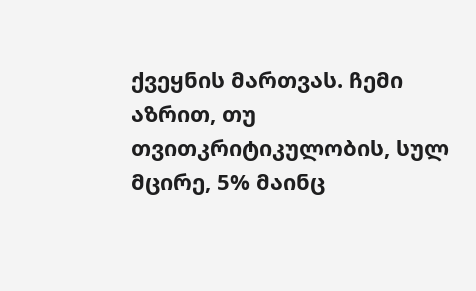ქვეყნის მართვას. ჩემი აზრით, თუ თვითკრიტიკულობის, სულ მცირე, 5% მაინც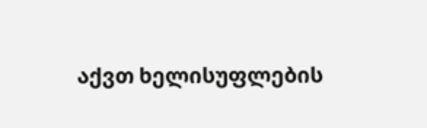აქვთ ხელისუფლების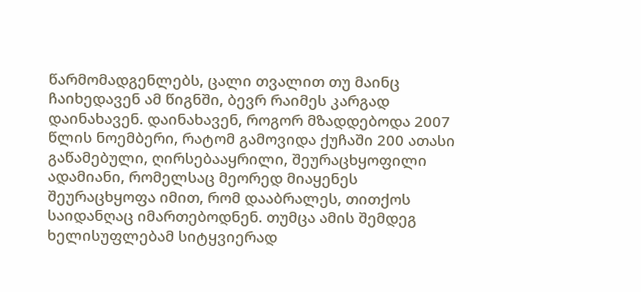წარმომადგენლებს, ცალი თვალით თუ მაინც ჩაიხედავენ ამ წიგნში, ბევრ რაიმეს კარგად დაინახავენ. დაინახავენ, როგორ მზადდებოდა 2007 წლის ნოემბერი, რატომ გამოვიდა ქუჩაში 200 ათასი გაწამებული, ღირსებააყრილი, შეურაცხყოფილი ადამიანი, რომელსაც მეორედ მიაყენეს შეურაცხყოფა იმით, რომ დააბრალეს, თითქოს საიდანღაც იმართებოდნენ. თუმცა ამის შემდეგ ხელისუფლებამ სიტყვიერად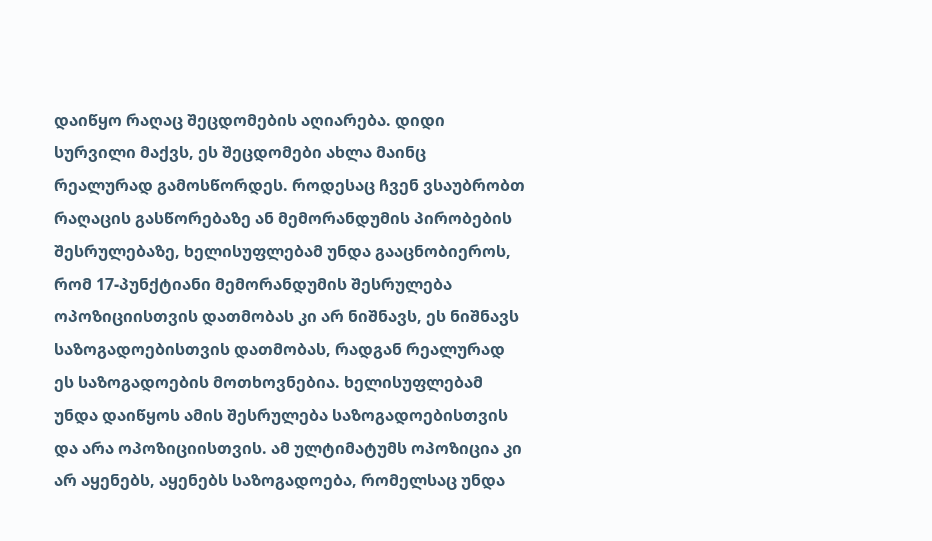დაიწყო რაღაც შეცდომების აღიარება. დიდი სურვილი მაქვს, ეს შეცდომები ახლა მაინც რეალურად გამოსწორდეს. როდესაც ჩვენ ვსაუბრობთ რაღაცის გასწორებაზე ან მემორანდუმის პირობების შესრულებაზე, ხელისუფლებამ უნდა გააცნობიეროს, რომ 17-პუნქტიანი მემორანდუმის შესრულება ოპოზიციისთვის დათმობას კი არ ნიშნავს, ეს ნიშნავს საზოგადოებისთვის დათმობას, რადგან რეალურად ეს საზოგადოების მოთხოვნებია. ხელისუფლებამ უნდა დაიწყოს ამის შესრულება საზოგადოებისთვის და არა ოპოზიციისთვის. ამ ულტიმატუმს ოპოზიცია კი არ აყენებს, აყენებს საზოგადოება, რომელსაც უნდა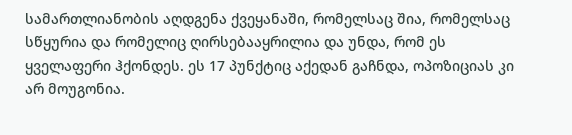სამართლიანობის აღდგენა ქვეყანაში, რომელსაც შია, რომელსაც სწყურია და რომელიც ღირსებააყრილია და უნდა, რომ ეს ყველაფერი ჰქონდეს. ეს 17 პუნქტიც აქედან გაჩნდა, ოპოზიციას კი არ მოუგონია.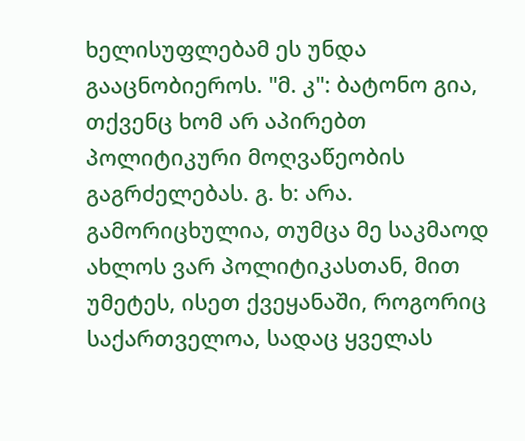ხელისუფლებამ ეს უნდა გააცნობიეროს. "მ. კ": ბატონო გია, თქვენც ხომ არ აპირებთ პოლიტიკური მოღვაწეობის გაგრძელებას. გ. ხ: არა. გამორიცხულია, თუმცა მე საკმაოდ ახლოს ვარ პოლიტიკასთან, მით უმეტეს, ისეთ ქვეყანაში, როგორიც საქართველოა, სადაც ყველას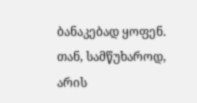ბანაკებად ყოფენ. თან, სამწუხაროდ, არის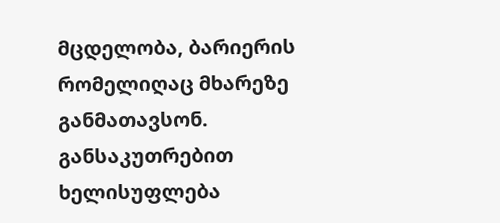მცდელობა, ბარიერის რომელიღაც მხარეზე განმათავსონ. განსაკუთრებით ხელისუფლება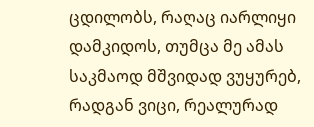ცდილობს, რაღაც იარლიყი დამკიდოს, თუმცა მე ამას საკმაოდ მშვიდად ვუყურებ, რადგან ვიცი, რეალურად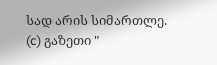სად არის სიმართლე.
(c) გაზეთი "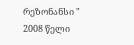რეზონანსი "
2008 წელი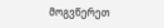მოგვწერეთ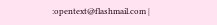:opentext@flashmail.com |